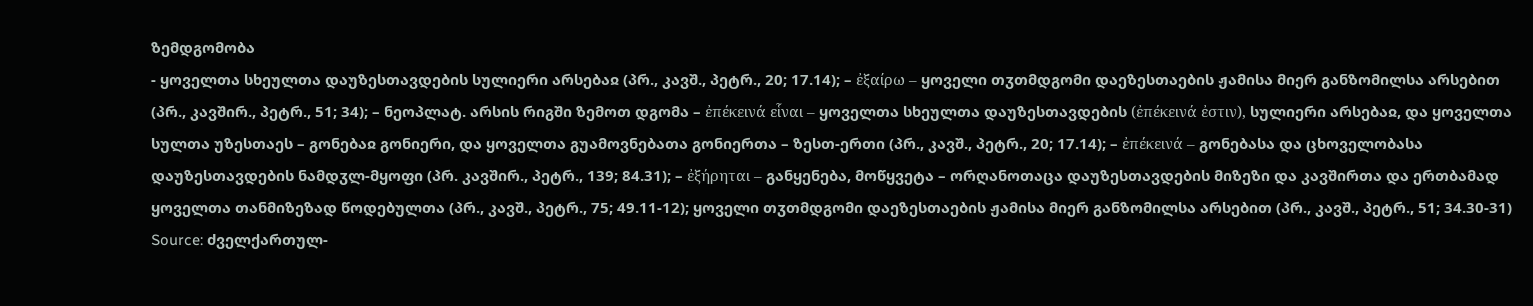ზემდგომობა
- ყოველთა სხეულთა დაუზესთავდების სულიერი არსებაჲ (პრ., კავშ., პეტრ., 20; 17.14); – ἐξαίρω – ყოველი თჳთმდგომი დაეზესთაების ჟამისა მიერ განზომილსა არსებით (პრ., კავშირ., პეტრ., 51; 34); – ნეოპლატ. არსის რიგში ზემოთ დგომა – ἐπέκεινά εἷναι – ყოველთა სხეულთა დაუზესთავდების (ἐπέκεινά ἐστιν), სულიერი არსებაჲ, და ყოველთა სულთა უზესთაეს – გონებაჲ გონიერი, და ყოველთა გუამოვნებათა გონიერთა – ზესთ-ერთი (პრ., კავშ., პეტრ., 20; 17.14); – ἐπέκεινά – გონებასა და ცხოველობასა დაუზესთავდების ნამდჳლ-მყოფი (პრ. კავშირ., პეტრ., 139; 84.31); – ἐξήρηται – განყენება, მოწყვეტა – ორღანოთაცა დაუზესთავდების მიზეზი და კავშირთა და ერთბამად ყოველთა თანმიზეზად წოდებულთა (პრ., კავშ., პეტრ., 75; 49.11-12); ყოველი თჳთმდგომი დაეზესთაების ჟამისა მიერ განზომილსა არსებით (პრ., კავშ., პეტრ., 51; 34.30-31)
Source: ძველქართულ-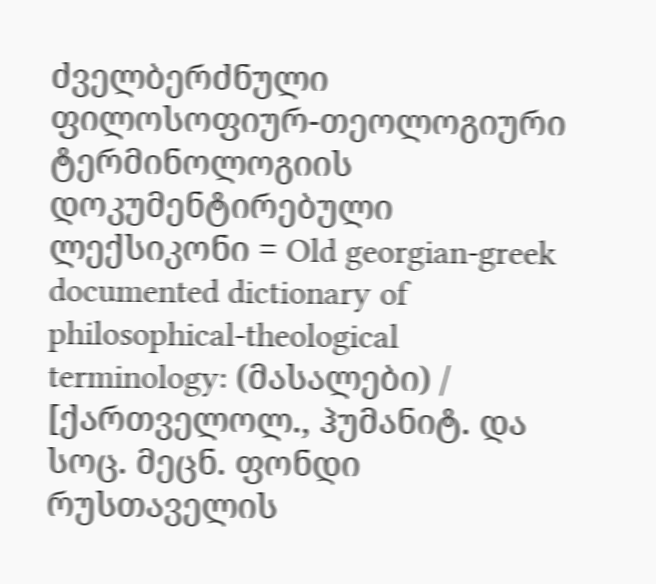ძველბერძნული ფილოსოფიურ-თეოლოგიური ტერმინოლოგიის დოკუმენტირებული ლექსიკონი = Old georgian-greek documented dictionary of philosophical-theological terminology: (მასალები) / [ქართველოლ., ჰუმანიტ. და სოც. მეცნ. ფონდი რუსთაველის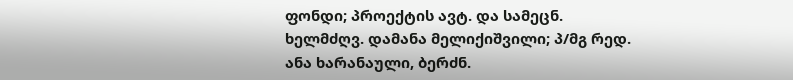ფონდი; პროექტის ავტ. და სამეცნ. ხელმძღვ. დამანა მელიქიშვილი; პ/მგ რედ. ანა ხარანაული, ბერძნ.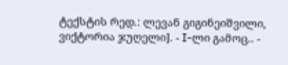ტექსტის რედ.: ლევან გიგინეიშვილი, ვიქტორია ჯუღელი]. - I-ლი გამოც.. -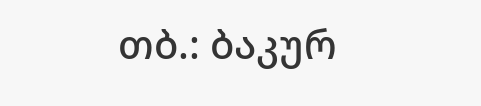თბ.: ბაკურ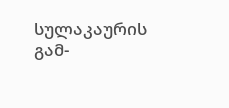სულაკაურის გამ-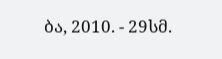ბა, 2010. - 29სმ.